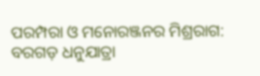ପରମ୍ପରା ଓ ମନୋରଞ୍ଜନର ମିଶ୍ରରାଗ: ବରଗଡ଼ ଧନୁଯାତ୍ରା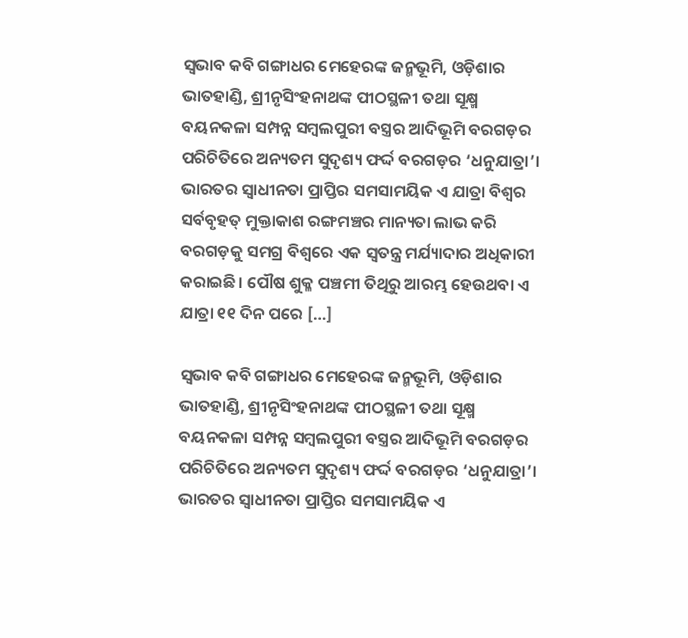ସ୍ୱଭାବ କବି ଗଙ୍ଗାଧର ମେହେରଙ୍କ ଜନ୍ମଭୂମି, ଓଡ଼ିଶାର ଭାତହାଣ୍ଡି, ଶ୍ରୀନୃସିଂହନାଥଙ୍କ ପୀଠସ୍ଥଳୀ ତଥା ସୂକ୍ଷ୍ମ ବୟନକଳା ସମ୍ପନ୍ନ ସମ୍ବଲପୁରୀ ବସ୍ତ୍ରର ଆଦିଭୂମି ବରଗଡ଼ର ପରିଚିତିରେ ଅନ୍ୟତମ ସୁଦୃଶ୍ୟ ଫର୍ଦ୍ଦ ବରଗଡ଼ର ‘ଧନୁଯାତ୍ରା’। ଭାରତର ସ୍ୱାଧୀନତା ପ୍ରାପ୍ତିର ସମସାମୟିକ ଏ ଯାତ୍ରା ବିଶ୍ୱର ସର୍ବବୃହତ୍‌‌ ମୁକ୍ତାକାଶ ରଙ୍ଗମଞ୍ଚର ମାନ୍ୟତା ଲାଭ କରି ବରଗଡ଼କୁ ସମଗ୍ର ବିଶ୍ୱରେ ଏକ ସ୍ୱତନ୍ତ୍ର ମର୍ଯ୍ୟାଦାର ଅଧିକାରୀ କରାଇଛି। ପୌଷ ଶୁକ୍ଳ ପଞ୍ଚମୀ ତିଥିରୁ ଆରମ୍ଭ ହେଉଥବା ଏ ଯାତ୍ରା ୧୧ ଦିନ ପରେ […]

ସ୍ୱଭାବ କବି ଗଙ୍ଗାଧର ମେହେରଙ୍କ ଜନ୍ମଭୂମି, ଓଡ଼ିଶାର ଭାତହାଣ୍ଡି, ଶ୍ରୀନୃସିଂହନାଥଙ୍କ ପୀଠସ୍ଥଳୀ ତଥା ସୂକ୍ଷ୍ମ ବୟନକଳା ସମ୍ପନ୍ନ ସମ୍ବଲପୁରୀ ବସ୍ତ୍ରର ଆଦିଭୂମି ବରଗଡ଼ର ପରିଚିତିରେ ଅନ୍ୟତମ ସୁଦୃଶ୍ୟ ଫର୍ଦ୍ଦ ବରଗଡ଼ର ‘ଧନୁଯାତ୍ରା’। ଭାରତର ସ୍ୱାଧୀନତା ପ୍ରାପ୍ତିର ସମସାମୟିକ ଏ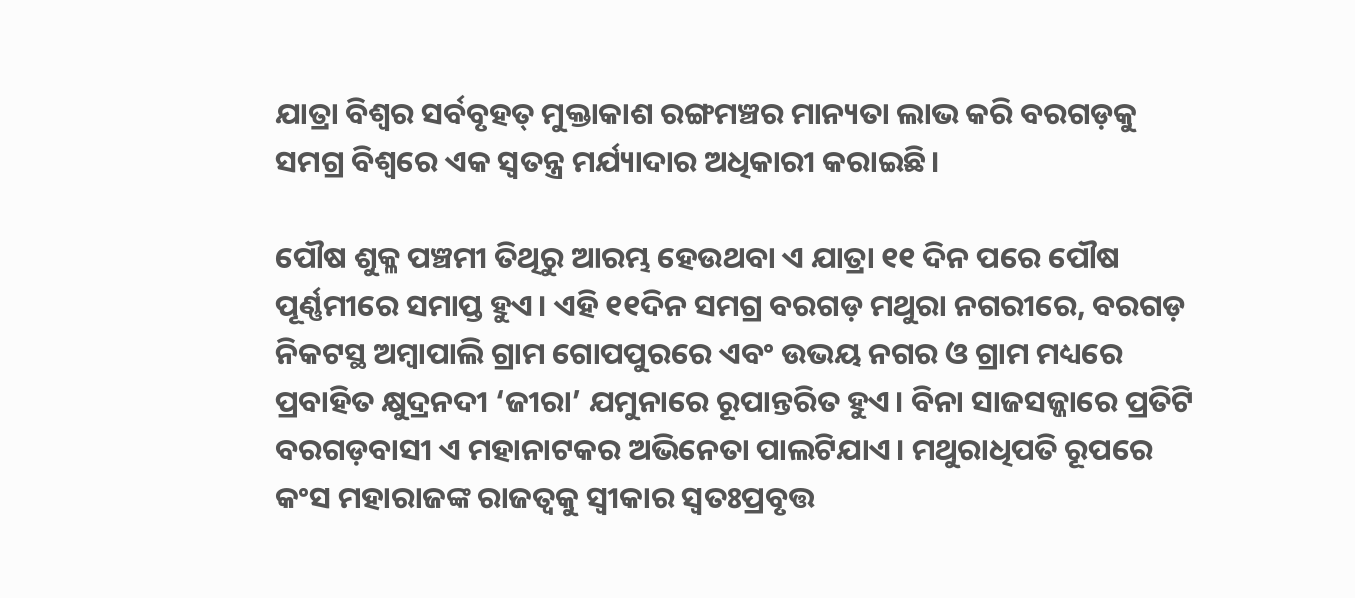ଯାତ୍ରା ବିଶ୍ୱର ସର୍ବବୃହତ୍‌‌ ମୁକ୍ତାକାଶ ରଙ୍ଗମଞ୍ଚର ମାନ୍ୟତା ଲାଭ କରି ବରଗଡ଼କୁ ସମଗ୍ର ବିଶ୍ୱରେ ଏକ ସ୍ୱତନ୍ତ୍ର ମର୍ଯ୍ୟାଦାର ଅଧିକାରୀ କରାଇଛି।

ପୌଷ ଶୁକ୍ଳ ପଞ୍ଚମୀ ତିଥିରୁ ଆରମ୍ଭ ହେଉଥବା ଏ ଯାତ୍ରା ୧୧ ଦିନ ପରେ ପୌଷ ପୂର୍ଣ୍ଣମୀରେ ସମାପ୍ତ ହୁଏ। ଏହି ୧୧ଦିନ ସମଗ୍ର ବରଗଡ଼ ମଥୁରା ନଗରୀରେ, ବରଗଡ଼ ନିକଟସ୍ଥ ଅମ୍ବାପାଲି ଗ୍ରାମ ଗୋପପୁରରେ ଏବଂ ଉଭୟ ନଗର ଓ ଗ୍ରାମ ମଧ୍ୟରେ ପ୍ରବାହିତ କ୍ଷୁଦ୍ରନଦୀ ‘ଜୀରା’ ଯମୁନାରେ ରୂପାନ୍ତରିତ ହୁଏ। ବିନା ସାଜସଜ୍ଜାରେ ପ୍ରତିଟି ବରଗଡ଼ବାସୀ ଏ ମହାନାଟକର ଅଭିନେତା ପାଲଟିଯାଏ। ମଥୁରାଧିପତି ରୂପରେ କଂସ ମହାରାଜଙ୍କ ରାଜତ୍ୱକୁ ସ୍ୱୀକାର ସ୍ୱତଃପ୍ରବୃତ୍ତ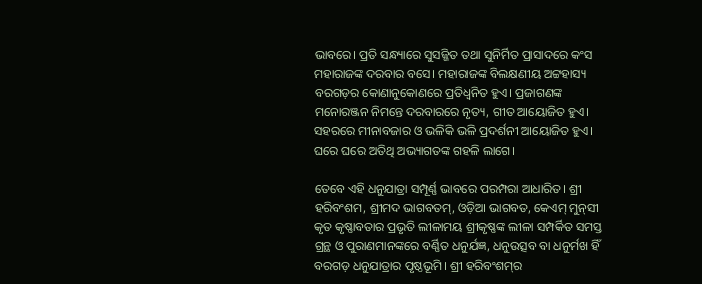ଭାବରେ। ପ୍ରତି ସନ୍ଧ୍ୟାରେ ସୁସଜ୍ଜିତ ତଥା ସୁନିର୍ମିତ ପ୍ରାସାଦରେ କଂସ ମହାରାଜଙ୍କ ଦରବାର ବସେ। ମହାରାଜଙ୍କ ବିଲକ୍ଷଣୀୟ ଅଟ୍ଟହାସ୍ୟ ବରଗଡ଼ର କୋଣାନୁକୋଣରେ ପ୍ରତିଧ୍ୱନିତ ହୁଏ। ପ୍ରଜାଗଣଙ୍କ ମନୋରଞ୍ଜନ ନିମନ୍ତେ ଦରବାରରେ ନୃତ୍ୟ, ଗୀତ ଆୟୋଜିତ ହୁଏ। ସହରରେ ମୀନାବଜାର ଓ ଭଳିକି ଭଳି ପ୍ରଦର୍ଶନୀ ଆୟୋଜିତ ହୁଏ। ଘରେ ଘରେ ଅତିଥି ଅଭ୍ୟାଗତଙ୍କ ଗହଳି ଲାଗେ।

ତେବେ ଏହି ଧନୁଯାତ୍ରା ସମ୍ପୂର୍ଣ୍ଣ ଭାବରେ ପରମ୍ପରା ଆଧାରିତ। ଶ୍ରୀ ହରିବଂଶମ, ଶ୍ରୀମଦ ଭାଗବତମ୍‌‌, ଓଡ଼ିଆ ଭାଗବତ, କେଏମ୍‌‌ ମୁନ୍‌‌ସୀ କୃତ କୃଷ୍ଣାବତାର ପ୍ରଭୃତି ଲୀଳାମୟ ଶ୍ରୀକୃଷ୍ଣଙ୍କ ଲୀଳା ସମ୍ପର୍କିତ ସମସ୍ତ ଗ୍ରନ୍ଥ ଓ ପୁରାଣମାନଙ୍କରେ ବର୍ଣ୍ଣିତ ଧନୁର୍ଯଜ୍ଞ, ଧନୁଉତ୍ସବ ବା ଧନୁର୍ମଖ ହିଁ ବରଗଡ଼ ଧନୁଯାତ୍ରାର ପୃଷ୍ଠଭୂମି। ଶ୍ରୀ ହରିବଂଶମ୍‌‌ର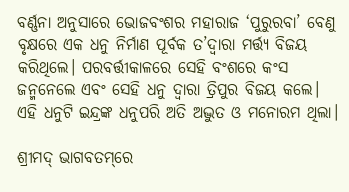ବର୍ଣ୍ଣନା ଅନୁସାରେ ଭୋଜବଂଶର ମହାରାଜ ‘ପୁରୁରବା’ ବେଣୁ ବୃକ୍ଷରେ ଏକ ଧନୁ ନିର୍ମାଣ ପୂର୍ବକ ତ’ଦ୍ୱାରା ମର୍ତ୍ତ୍ୟ ବିଜୟ କରିଥିଲେ। ପରବର୍ତ୍ତୀକାଳରେ ସେହି ବଂଶରେ କଂସ ଜନ୍ମନେଲେ ଏବଂ ସେହି ଧନୁ ଦ୍ୱାରା ତ୍ରିପୁର ବିଜୟ କଲେ। ଏହି ଧନୁଟି ଇନ୍ଦ୍ରଙ୍କ ଧନୁପରି ଅତି ଅଦ୍ଭୁତ ଓ ମନୋରମ ଥିଲା।

ଶ୍ରୀମଦ୍‌‌ ଭାଗବତମ୍‌‌ରେ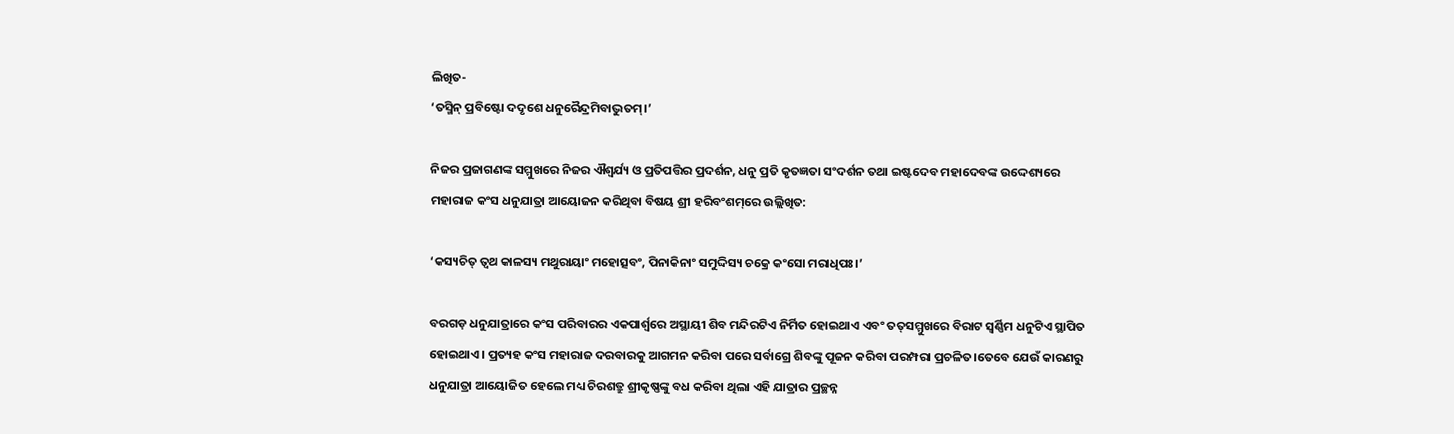ଲିଖିତ-
‘ତସ୍ମିନ୍‌‌ ପ୍ରବିଷ୍ଟୋ ଦଦୃଶେ ଧନୁରୈନ୍ଦ୍ରମିବାଦ୍ଭୁତମ୍‌‌।’

ନିଜର ପ୍ରଜାଗଣଙ୍କ ସମ୍ମୁଖରେ ନିଜର ଐଶ୍ୱର୍ଯ୍ୟ ଓ ପ୍ରତିପତ୍ତିର ପ୍ରଦର୍ଶନ, ଧନୁ ପ୍ରତି କୃତଜ୍ଞତା ସଂଦର୍ଶନ ତଥା ଇଷ୍ଟଦେବ ମହାଦେବଙ୍କ ଉଦ୍ଦେଶ୍ୟରେ ମହାରାଜ କଂସ ଧନୁଯାତ୍ରା ଆୟୋଜନ କରିଥିବା ବିଷୟ ଶ୍ରୀ ହରିବଂଶମ୍‌‌ରେ ଉଲ୍ଲିଖିତ:

‘କସ୍ୟଚିତ୍‌‌ ତ୍ୱଥ କାଳସ୍ୟ ମଥୁରାୟାଂ ମହୋତ୍ସବଂ, ପିନାକିନାଂ ସମୁଦ୍ଦିସ୍ୟ ଚକ୍ରେ କଂସୋ ମରାଧିପଃ।’

ବରଗଡ଼ ଧନୁଯାତ୍ରାରେ କଂସ ପରିବାରର ଏକପାର୍ଶ୍ବରେ ଅସ୍ଥାୟୀ ଶିବ ମନ୍ଦିରଟିଏ ନିର୍ମିତ ହୋଇଥାଏ ଏବଂ ତତ୍‌‌ସମ୍ମୁଖରେ ବିରାଟ ସ୍ୱର୍ଣ୍ଣିମ ଧନୁଟିଏ ସ୍ଥାପିତ ହୋଇଥାଏ। ପ୍ରତ୍ୟହ କଂସ ମହାରାଜ ଦରବାରକୁ ଆଗମନ କରିବା ପରେ ସର୍ବାଗ୍ରେ ଶିବଙ୍କୁ ପୂଜନ କରିବା ପରମ୍ପରା ପ୍ରଚଳିତ।ତେବେ ଯେଉଁ କାରଣରୁ ଧନୁଯାତ୍ରା ଆୟୋଜିତ ହେଲେ ମଧ୍ୟ ଚିରଶତ୍ରୁ ଶ୍ରୀକୃଷ୍ଣଙ୍କୁ ବଧ କରିବା ଥିଲା ଏହି ଯାତ୍ରାର ପ୍ରଚ୍ଛନ୍ନ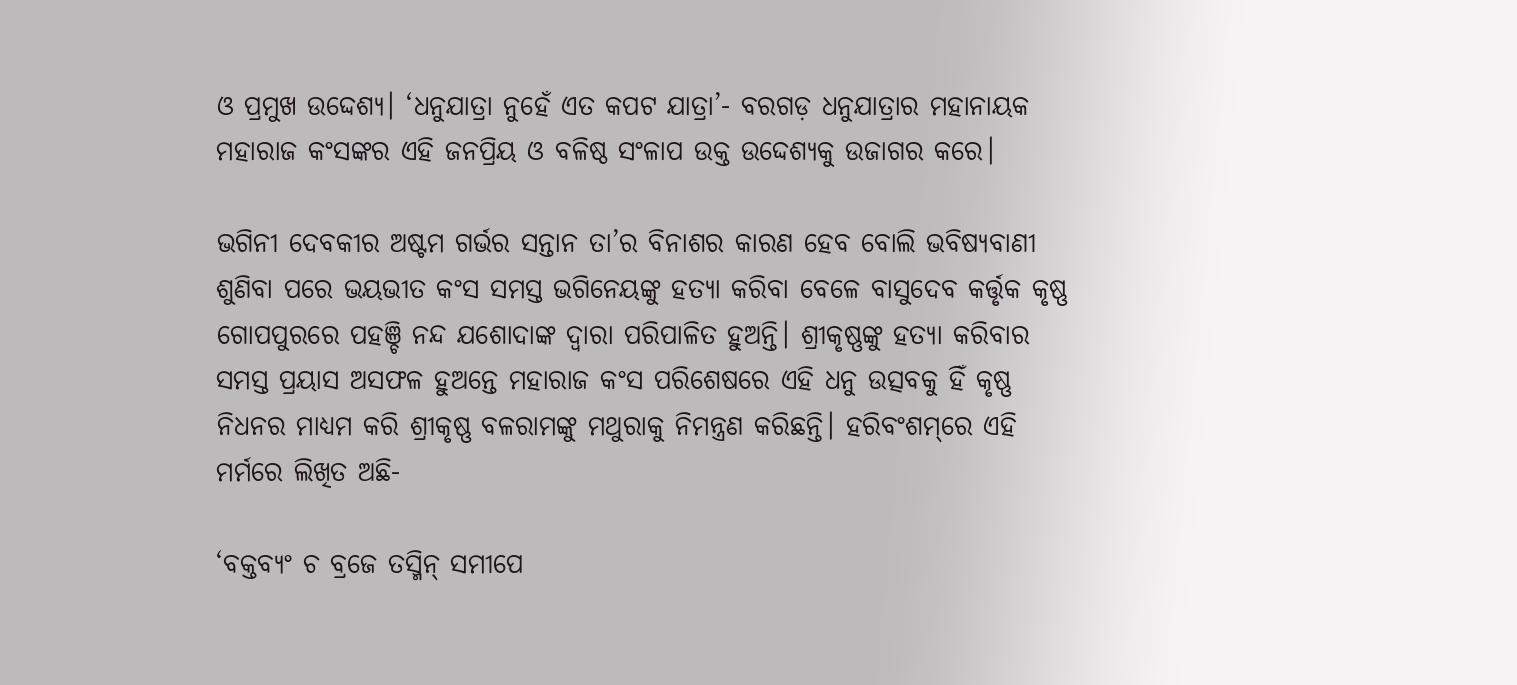ଓ ପ୍ରମୁଖ ଉଦ୍ଦେଶ୍ୟ। ‘ଧନୁଯାତ୍ରା ନୁହେଁ ଏତ କପଟ ଯାତ୍ରା’- ବରଗଡ଼ ଧନୁଯାତ୍ରାର ମହାନାୟକ ମହାରାଜ କଂସଙ୍କର ଏହି ଜନପ୍ରିୟ ଓ ବଳିଷ୍ଠ ସଂଳାପ ଉକ୍ତ ଉଦ୍ଦେଶ୍ୟକୁ ଉଜାଗର କରେ।

ଭଗିନୀ ଦେବକୀର ଅଷ୍ଟମ ଗର୍ଭର ସନ୍ତାନ ତା’ର ବିନାଶର କାରଣ ହେବ ବୋଲି ଭବିଷ୍ୟବାଣୀ ଶୁଣିବା ପରେ ଭୟଭୀତ କଂସ ସମସ୍ତ ଭଗିନେୟଙ୍କୁ ହତ୍ୟା କରିବା ବେଳେ ବାସୁଦେବ କର୍ତ୍ତୃକ କୃଷ୍ଣ ଗୋପପୁରରେ ପହଞ୍ଚି ନନ୍ଦ ଯଶୋଦାଙ୍କ ଦ୍ୱାରା ପରିପାଳିତ ହୁଅନ୍ତି। ଶ୍ରୀକୃଷ୍ଣଙ୍କୁ ହତ୍ୟା କରିବାର ସମସ୍ତ ପ୍ରୟାସ ଅସଫଳ ହୁଅନ୍ତେ ମହାରାଜ କଂସ ପରିଶେଷରେ ଏହି ଧନୁ ଉତ୍ସବକୁ ହିଁ କୃଷ୍ଣ ନିଧନର ମାଧ୍ୟମ କରି ଶ୍ରୀକୃଷ୍ଣ ବଳରାମଙ୍କୁ ମଥୁରାକୁ ନିମନ୍ତ୍ରଣ କରିଛନ୍ତି। ହରିବଂଶମ୍‌‌ରେ ଏହି ମର୍ମରେ ଲିଖିତ ଅଛି-

‘ବକ୍ତବ୍ୟଂ ଚ ବ୍ରଜେ ତସ୍ମିନ୍‌‌ ସମୀପେ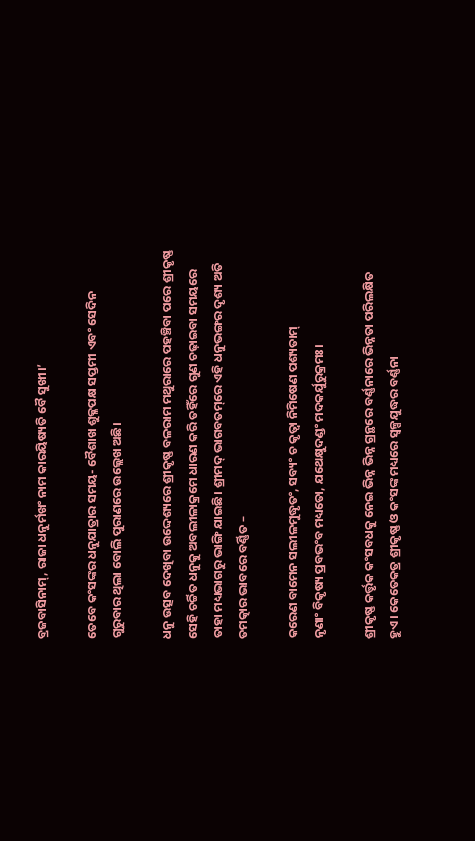ବ୍ରଜବାସିନାମ୍‌‌, ରାଜା ଧନୁର୍ମଖଂ ନାମ କାରୟିଷ୍ୟତି ବୈ ସୁଖୀ।’

ତେବେ କଂସଙ୍କର ଧନୁଯାତ୍ରାର ସମୟ- ବୈଶାଖ ଶୁକ୍ଳପକ୍ଷ ସପ୍ତମୀ ଏବଂ ସେଦିନ ଗୁରୁବାର ଥିଲା ବୋଲି ପୁରାଣରେ ଉଲ୍ଲେଖ ଅଛି।

ଧନୁ ଉତ୍ସବ ଦେଖିବା ଉଦ୍ଦେଶ୍ୟରେ ଶ୍ରୀକୃଷ୍ଣ ବଳରାମ ମଥୁରାରେ ପହଞ୍ଚିବା ପରେ ଶ୍ରୀକୃଷ୍ଣ ସେହି ଚର୍ଚ୍ଚିତ ଧନୁକୁ ଅବଲୀଳାକ୍ରମେ ଧାରଣ କରି ତହିଁରେ ଗୁଣ ଚଢ଼ାଇବା ସମୟରେ ତାହା ମଧ୍ୟଭାଗରୁ ଭାଙ୍ଗି ଯାଇଛି। ଶ୍ରୀମଦ୍‌‌ ଭାଗବତମ୍‌‌ରେ ଏହି ଧନୁଭଙ୍ଗର ଦୃଶ୍ୟ ଅତି ତମତ୍କାର ଭାବରେ ବର୍ଣ୍ଣିତ –

କରେଣ ବାମେନ ସଲୀଳମୁଦ୍ଧୃତଂ, ସବ୍ୟଂ ଚ କୃତ୍ୱା ନିମିଷେଣ ପଶ୍ୟତାମ୍‌‌
ନୃଣାଂ ବିକୃଷ୍ୟ ପ୍ରବଭଂବ ମଧ୍ୟତୋ, ଯଥେକ୍ଷୁଦଣ୍ଡଂ ମଦକର୍ଯୁରୁକ୍ରମଃ।

ଶ୍ରୀକୃଷ୍ଣ କର୍ତ୍ତୃକ କଂସବଧକୁ ନେଇ ଭିନ୍ନ ଭିନ୍ନ ଗ୍ରନ୍ଥରେ ବର୍ଣ୍ଣନାରେ ଭିନ୍ନତା ପରିଲକ୍ଷିତ ହୁଏ। କେତେକତ୍ର ଶ୍ରୀକୃଷ୍ଣ ଓ କଂସଙ୍କ ମଧ୍ୟରେ ସ୍ୱଳ୍ପଯୁଦ୍ଧର ବର୍ଣ୍ଣନା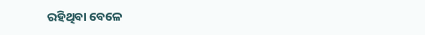ରହିଥିବା ବେଳେ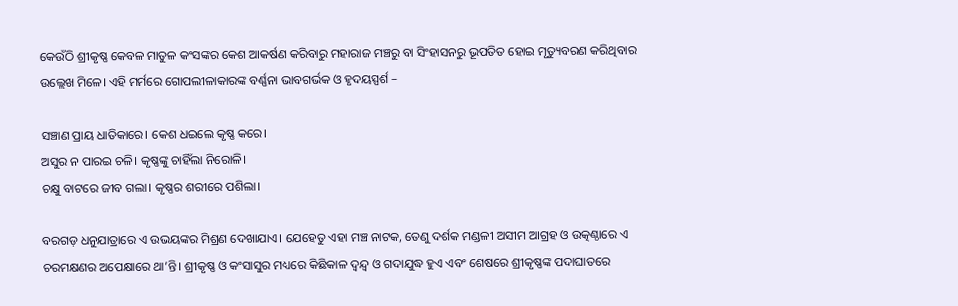କେଉଁଠି ଶ୍ରୀକୃଷ୍ଣ କେବଳ ମାତୁଳ କଂସଙ୍କର କେଶ ଆକର୍ଷଣ କରିବାରୁ ମହାରାଜ ମଞ୍ଚରୁ ବା ସିଂହାସନରୁ ଭୂପତିତ ହୋଇ ମୃତ୍ୟୁବରଣ କରିଥିବାର ଉଲ୍ଲେଖ ମିଳେ। ଏହି ମର୍ମରେ ଗୋପଲୀଳାକାରଙ୍କ ବର୍ଣ୍ଣନା ଭାବଗର୍ଭକ ଓ ହୃଦୟସ୍ପର୍ଶ –

ସଞ୍ଚାଣ ପ୍ରାୟ ଧାତିକାରେ। କେଶ ଧଇଲେ କୃଷ୍ଣ କରେ।
ଅସୁର ନ ପାରଇ ଚଳି। କୃଷ୍ଣଙ୍କୁ ଚାହିଁଲା ନିରୋଳି।
ଚକ୍ଷୁ ବାଟରେ ଜୀବ ଗଲା। କୃଷ୍ଣର ଶରୀରେ ପଶିଲା।

ବରଗଡ଼ ଧନୁଯାତ୍ରାରେ ଏ ଉଭୟଙ୍କର ମିଶ୍ରଣ ଦେଖାଯାଏ। ଯେହେତୁ ଏହା ମଞ୍ଚ ନାଟକ, ତେଣୁ ଦର୍ଶକ ମଣ୍ଡଳୀ ଅସୀମ ଆଗ୍ରହ ଓ ଉତ୍କଣ୍ଠାରେ ଏ ଚରମକ୍ଷଣର ଅପେକ୍ଷାରେ ଥା’ନ୍ତି। ଶ୍ରୀକୃଷ୍ଣ ଓ କଂସାସୁର ମଧ୍ୟରେ କିଛିକାଳ ଦ୍ୱନ୍ଦ୍ୱ ଓ ଗଦାଯୁଦ୍ଧ ହୁଏ ଏବଂ ଶେଷରେ ଶ୍ରୀକୃଷ୍ଣଙ୍କ ପଦାଘାତରେ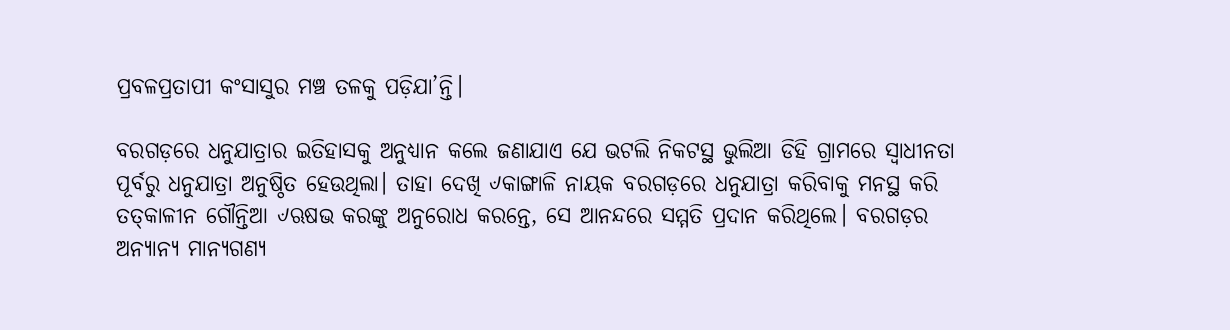ପ୍ରବଳପ୍ରତାପୀ କଂସାସୁର ମଞ୍ଚ ତଳକୁ ପଡ଼ିଯା’ନ୍ତି।

ବରଗଡ଼ରେ ଧନୁଯାତ୍ରାର ଇତିହାସକୁ ଅନୁଧ୍ୟାନ କଲେ ଜଣାଯାଏ ଯେ ଭଟଲି ନିକଟସ୍ଥ ଭୁଲିଆ ଡିହି ଗ୍ରାମରେ ସ୍ୱାଧୀନତା ପୂର୍ବରୁ ଧନୁଯାତ୍ରା ଅନୁଷ୍ଠିତ ହେଉଥିଲା। ତାହା ଦେଖି ୰କାଙ୍ଗାଳି ନାୟକ ବରଗଡ଼ରେ ଧନୁଯାତ୍ରା କରିବାକୁ ମନସ୍ଥ କରି ତତ୍‌‌କାଳୀନ ଗୌନ୍ତିଆ ୰ଋଷଭ କରଙ୍କୁ ଅନୁରୋଧ କରନ୍ତେ, ସେ ଆନନ୍ଦରେ ସମ୍ମତି ପ୍ରଦାନ କରିଥିଲେ। ବରଗଡ଼ର ଅନ୍ୟାନ୍ୟ ମାନ୍ୟଗଣ୍ୟ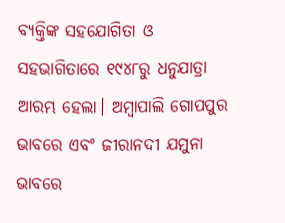ବ୍ୟକ୍ତିଙ୍କ ସହଯୋଗିତା ଓ ସହଭାଗିତାରେ ୧୯୪୮ରୁ ଧନୁଯାତ୍ରା ଆରମ୍ଭ ହେଲା। ଅମ୍ବାପାଲି ଗୋପପୁର ଭାବରେ ଏବଂ ଜୀରାନଦୀ ଯମୁନା ଭାବରେ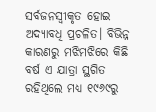ସର୍ବଜନସ୍ୱୀକୃତ ହୋଇ ଅଦ୍ୟାବଧି ପ୍ରଚଳିତ। ବିଭିନ୍ନ କାରଣରୁ ମଝିମଝିରେ କିଛି ବର୍ଷ ଏ ଯାତ୍ରା ସ୍ଥଗିତ ରହିଥିଲେ ମଧ୍ୟ ୧୯୬୯ରୁ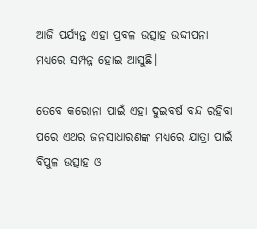ଆଜି ପର୍ଯ୍ୟନ୍ତ ଏହା ପ୍ରବଳ ଉତ୍ସାହ ଉଦ୍ଦୀପନା ମଧ୍ୟରେ ସମ୍ପନ୍ନ ହୋଇ ଆସୁଛି।

ତେବେ କରୋନା ପାଇଁ ଏହା ଦୁଇବର୍ଷ ବନ୍ଦ ରହିବା ପରେ ଏଥର ଜନସାଧାରଣଙ୍କ ମଧ୍ୟରେ ଯାତ୍ରା ପାଇଁ ବିପୁଳ ଉତ୍ସାହ ଓ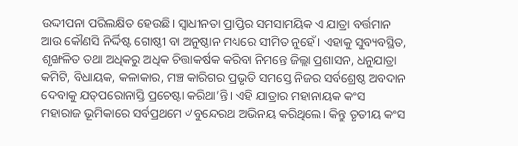ଉଦ୍ଦୀପନା ପରିଲକ୍ଷିତ ହେଉଛି। ସ୍ୱାଧୀନତା ପ୍ରାପ୍ତିର ସମସାମୟିକ ଏ ଯାତ୍ରା ବର୍ତ୍ତମାନ ଆଉ କୌଣସି ନିର୍ଦ୍ଦିଷ୍ଟ ଗୋଷ୍ଠୀ ବା ଅନୁଷ୍ଠାନ ମଧ୍ୟରେ ସୀମିତ ନୁହେଁ। ଏହାକୁ ସୁବ୍ୟବସ୍ଥିତ, ଶୃଙ୍ଖଳିତ ତଥା ଅଧିକରୁ ଅଧିକ ଚିତ୍ତାକର୍ଷକ କରିବା ନିମନ୍ତେ ଜିଲ୍ଲା ପ୍ରଶାସନ, ଧନୁଯାତ୍ରା କମିଟି, ବିଧାୟକ, କଳାକାର, ମଞ୍ଚ କାରିଗର ପ୍ରଭୃତି ସମସ୍ତେ ନିଜର ସର୍ବଶ୍ରେଷ୍ଠ ଅବଦାନ ଦେବାକୁ ଯତ୍‌‌ପରୋନାସ୍ତି ପ୍ରଚେଷ୍ଟା କରିଥା’ନ୍ତି। ଏହି ଯାତ୍ରାର ମହାନାୟକ କଂସ ମହାରାଜ ଭୂମିକାରେ ସର୍ବପ୍ରଥମେ ୰ବୁନ୍ଦେରଥ ଅଭିନୟ କରିଥିଲେ। କିନ୍ତୁ ତୃତୀୟ କଂସ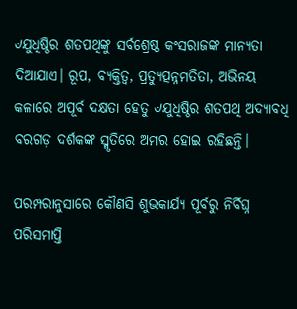୰ଯୁଧିଷ୍ଠିର ଶତପଥିଙ୍କୁ ସର୍ବଶ୍ରେଷ୍ଠ କଂସରାଜଙ୍କ ମାନ୍ୟତା ଦିଆଯାଏ। ରୂପ, ବ୍ୟକ୍ତିତ୍ୱ, ପ୍ରତ୍ୟୁତ୍ପନ୍ନମତିତା, ଅଭିନୟ କଳାରେ ଅପୂର୍ବ ଦକ୍ଷତା ହେତୁ ୰ଯୁଧିଷ୍ଠିର ଶତପଥି ଅଦ୍ୟାବଧି ବରଗଡ଼ ଦର୍ଶକଙ୍କ ସ୍ମୃତିରେ ଅମର ହୋଇ ରହିଛନ୍ତି।

ପରମ୍ପରାନୁସାରେ କୌଣସି ଶୁଭକାର୍ଯ୍ୟ ପୂର୍ବରୁ ନିର୍ବିଘ୍ନ ପରିସମାପ୍ତି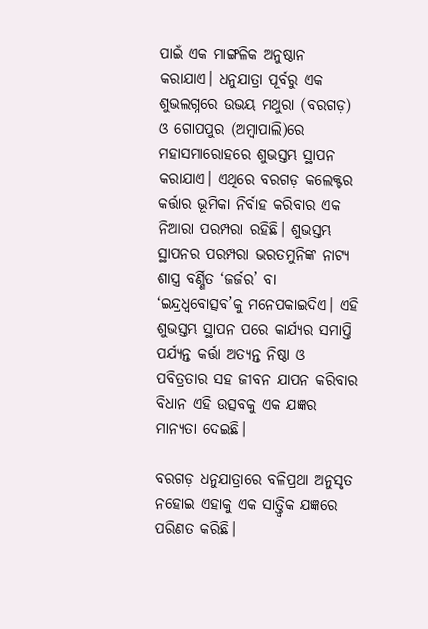ପାଇଁ ଏକ ମାଙ୍ଗଳିକ ଅନୁଷ୍ଠାନ କରାଯାଏ। ଧନୁଯାତ୍ରା ପୂର୍ବରୁ ଏକ ଶୁଭଲଗ୍ନରେ ଉଭୟ ମଥୁରା (ବରଗଡ଼) ଓ ଗୋପପୁର (ଅମ୍ବାପାଲି)ରେ ମହାସମାରୋହରେ ଶୁଭସ୍ତମ୍ଭ ସ୍ଥାପନ କରାଯାଏ। ଏଥିରେ ବରଗଡ଼ କଲେକ୍ଟର କର୍ତ୍ତାର ଭୂମିକା ନିର୍ବାହ କରିବାର ଏକ ନିଆରା ପରମ୍ପରା ରହିଛି। ଶୁଭସ୍ତମ୍ଭ ସ୍ଥାପନର ପରମ୍ପରା ଭରତମୁନିଙ୍କ ନାଟ୍ୟ ଶାସ୍ତ୍ର ବର୍ଣ୍ଣିତ ‘ଜର୍ଜର’ ବା ‘ଇନ୍ଦ୍ରଧ୍ୱବୋତ୍ସବ’କୁ ମନେପକାଇଦିଏ। ଏହି ଶୁଭସ୍ତମ୍ଭ ସ୍ଥାପନ ପରେ କାର୍ଯ୍ୟର ସମାପ୍ତି ପର୍ଯ୍ୟନ୍ତ କର୍ତ୍ତା ଅତ୍ୟନ୍ତ ନିଷ୍ଠା ଓ ପବିତ୍ରତାର ସହ ଜୀବନ ଯାପନ କରିବାର ବିଧାନ ଏହି ଉତ୍ସବକୁ ଏକ ଯଜ୍ଞର ମାନ୍ୟତା ଦେଇଛି।

ବରଗଡ଼ ଧନୁଯାତ୍ରାରେ ବଳିପ୍ରଥା ଅନୁସୃତ ନହୋଇ ଏହାକୁ ଏକ ସାତ୍ତ୍ୱିକ ଯଜ୍ଞରେ ପରିଣତ କରିଛି।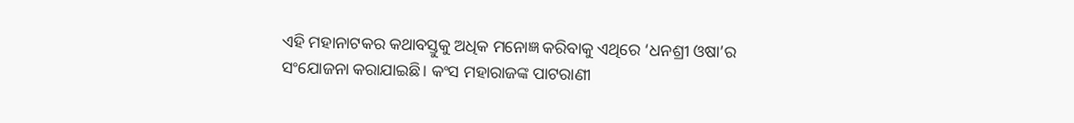ଏହି ମହାନାଟକର କଥାବସ୍ତୁକୁ ଅଧିକ ମନୋଜ୍ଞ କରିବାକୁ ଏଥିରେ ‘ଧନଶ୍ରୀ ଓଷା’ର ସଂଯୋଜନା କରାଯାଇଛି। କଂସ ମହାରାଜଙ୍କ ପାଟରାଣୀ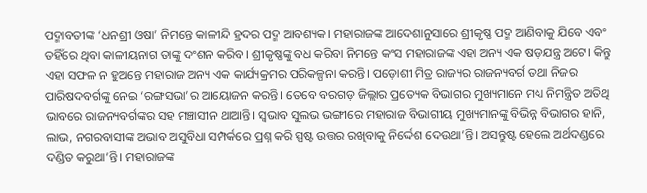ପଦ୍ମାବତୀଙ୍କ ‘ଧନଶ୍ରୀ ଓଷା’ ନିମନ୍ତେ କାଳୀନ୍ଦି ହ୍ରଦର ପଦ୍ମ ଆବଶ୍ୟକ। ମହାରାଜଙ୍କ ଆଦେଶାନୁସାରେ ଶ୍ରୀକୃଷ୍ଣ ପଦ୍ମ ଆଣିବାକୁ ଯିବେ ଏବଂ ତହିଁରେ ଥିବା କାଳୀୟନାଗ ତାଙ୍କୁ ଦଂଶନ କରିବ। ଶ୍ରୀକୃଷ୍ଣଙ୍କୁ ବଧ କରିବା ନିମନ୍ତେ କଂସ ମହାରାଜଙ୍କ ଏହା ଅନ୍ୟ ଏକ ଷଡ଼ଯନ୍ତ୍ର ଅଟେ। କିନ୍ତୁ ଏହା ସଫଳ ନ ହୁଅନ୍ତେ ମହାରାଜ ଅନ୍ୟ ଏକ କାର୍ଯ୍ୟକ୍ରମର ପରିକଳ୍ପନା କରନ୍ତି। ପଡ଼ୋଶୀ ମିତ୍ର ରାଜ୍ୟର ରାଜନ୍ୟବର୍ଗ ତଥା ନିଜର ପାରିଷଦବର୍ଗଙ୍କୁ ନେଇ ‘ରଙ୍ଗସଭା’ର ଆୟୋଜନ କରନ୍ତି। ତେବେ ବରଗଡ଼ ଜିଲ୍ଲାର ପ୍ରତ୍ୟେକ ବିଭାଗର ମୁଖ୍ୟମାନେ ମଧ୍ୟ ନିମନ୍ତ୍ରିତ ଅତିଥି ଭାବରେ ରାଜନ୍ୟବର୍ଗଙ୍କର ସହ ମଞ୍ଚାସୀନ ଥାଆନ୍ତି। ସ୍ୱଭାବ ସୁଲଭ ଭଙ୍ଗୀରେ ମହାରାଜ ବିଭାଗୀୟ ମୁଖ୍ୟମାନଙ୍କୁ ବିଭିନ୍ନ ବିଭାଗର ହାନି, ଲାଭ, ନଗରବାସୀଙ୍କ ଅଭାବ ଅସୁବିଧା ସମ୍ପର୍କରେ ପ୍ରଶ୍ନ କରି ସ୍ପଷ୍ଟ ଉତ୍ତର ରଖିବାକୁ ନିର୍ଦ୍ଦେଶ ଦେଉଥା’ନ୍ତି। ଅସନ୍ତୁଷ୍ଟ ହେଲେ ଅର୍ଥଦଣ୍ଡରେ ଦଣ୍ଡିତ କରୁଥା’ନ୍ତି। ମହାରାଜଙ୍କ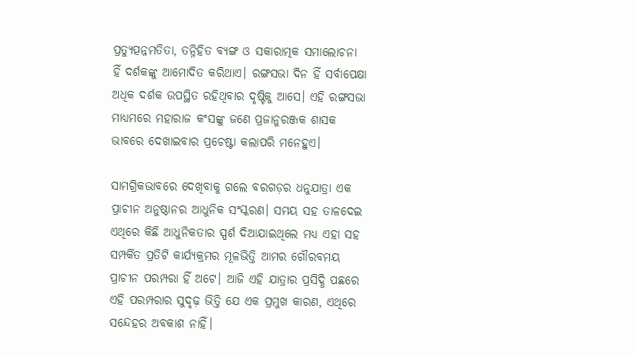ପ୍ରତ୍ୟୁତ୍ପନ୍ନମତିତା, ତନ୍ନିହିତ ବ୍ୟଙ୍ଗ ଓ ସକାରାତ୍ମକ ସମାଲୋଚନା ହିଁ ଦର୍ଶକଙ୍କୁ ଆମୋଦିତ କରିଥାଏ। ରଙ୍ଗସଭା ଦିନ ହିଁ ସର୍ବାପେକ୍ଷା ଅଧିକ ଦର୍ଶକ ଉପସ୍ଥିତ ରହିଥିବାର ଦୃଷ୍ଟିକୁ ଆସେ। ଏହି ରଙ୍ଗସଭା ମାଧ୍ୟମରେ ମହାରାଜ କଂସଙ୍କୁ ଜଣେ ପ୍ରଜାନୁରଞ୍ଜକ ଶାସକ ଭାବରେ ଦେଖାଇବାର ପ୍ରଚେଷ୍ଟା କଲାପରି ମନେହୁଏ।

ସାମଗ୍ରିକଭାବରେ ଦେଖିବାକୁ ଗଲେ ବରଗଡ଼ର ଧନୁଯାତ୍ରା ଏକ ପ୍ରାଚୀନ ଅନୁଷ୍ଠାନର ଆଧୁନିକ ସଂସ୍କରଣ। ସମୟ ସହ ତାଳଦେଇ ଏଥିରେ କିଛି ଆଧୁନିକତାର ସ୍ପର୍ଶ ଦିଆଯାଇଥିଲେ ମଧ୍ୟ ଏହା ସହ ସମ୍ପର୍କିତ ପ୍ରତିଟି କାର୍ଯ୍ୟକ୍ରମର ମୂଳଭିତ୍ତି ଆମର ଗୌରବମୟ ପ୍ରାଚୀନ ପରମ୍ପରା ହିଁ ଅଟେ। ଆଜି ଏହି ଯାତ୍ରାର ପ୍ରସିଦ୍ଧି ପଛରେ ଏହି ପରମ୍ପରାର ସୁଦୃଢ଼ ଭିତ୍ତି ଯେ ଏକ ପ୍ରମୁଖ କାରଣ, ଏଥିରେ ସନ୍ଦେହର ଅବକାଶ ନାହିଁ।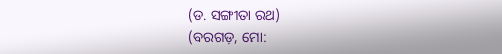(ଡ. ସଙ୍ଗୀତା ରଥ)
(ବରଗଡ଼, ମୋ: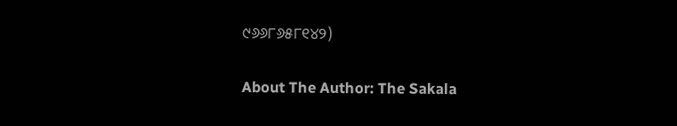୯୬୬୮୬୫୮୧୪୨)

About The Author: The Sakala